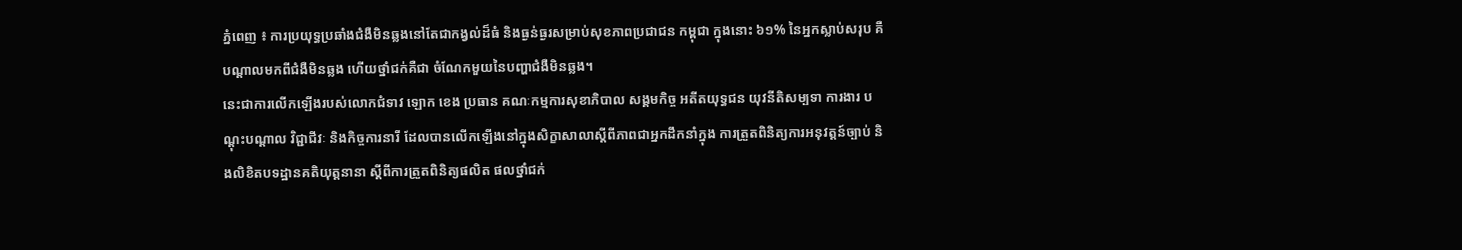ភ្នំពេញ ៖ ការប្រយុទ្ធប្រឆាំងជំងឺមិនឆ្លងនៅតែជាកង្វល់ដ៏ធំ និងធ្ងន់ធ្ងរសម្រាប់សុខភាពប្រជាជន កម្ពុជា ក្នុងនោះ ៦១% នៃអ្នកស្លាប់សរុប គឺបណ្តាលមកពីជំងឺមិនឆ្លង ហើយថ្នាំជក់គឺជា ចំណែកមួយនៃបញ្ហាជំងឺមិនឆ្លង។
នេះជាការលើកឡើងរបស់លោកជំទាវ ឡោក ខេង ប្រធាន គណៈកម្មការសុខាភិបាល សង្គមកិច្ច អតីតយុទ្ធជន យុវនីតិសម្បទា ការងារ បណ្តុះបណ្តាល វិជ្ជាជីវៈ និងកិច្ចការនារី ដែលបានលើកឡើងនៅក្នុងសិក្ខាសាលាស្តីពីភាពជាអ្នកដឹកនាំក្នុង ការត្រួតពិនិត្យការអនុវត្តន៍ច្បាប់ និងលិខិតបទដ្ឋានគតិយុត្តនានា ស្តីពីការត្រួតពិនិត្យផលិត ផលថ្នាំជក់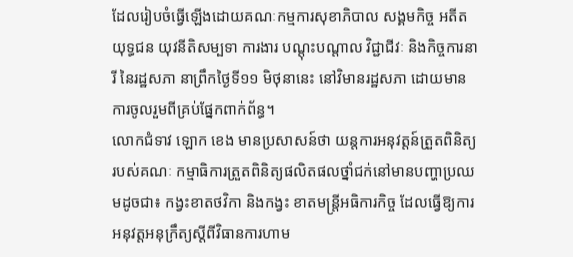ដែលរៀបចំធ្វើឡើងដោយគណៈកម្មការសុខាភិបាល សង្គមកិច្ច អតីតយុទ្ធជន យុវនីតិសម្បទា ការងារ បណ្តុះបណ្តាល វិជ្ជាជីវៈ និងកិច្ចការនារី នៃរដ្ឋសភា នាព្រឹកថ្ងៃទី១១ មិថុនានេះ នៅវិមានរដ្ឋសភា ដោយមានការចូលរួមពីគ្រប់ផ្នែកពាក់ព័ន្ធ។
លោកជំទាវ ឡោក ខេង មានប្រសាសន៍ថា យន្តការអនុវត្តន៍ត្រួតពិនិត្យរបស់គណៈ កម្មាធិការត្រួតពិនិត្យផលិតផលថ្នាំជក់នៅមានបញ្ហាប្រឈមដូចជា៖ កង្វះខាតថវិកា និងកង្វះ ខាតមន្រ្តីអធិការកិច្ច ដែលធ្វើឱ្យការអនុវត្តអនុក្រឹត្យស្តីពីវិធានការហាម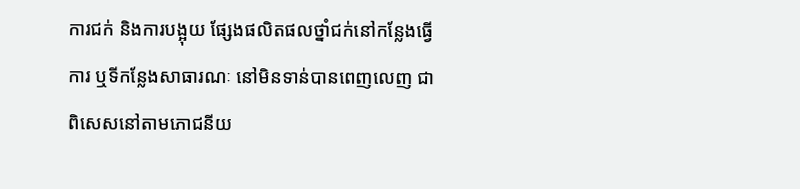ការជក់ និងការបង្អុយ ផ្សែងផលិតផលថ្នាំជក់នៅកន្លែងធ្វើការ ឬទីកន្លែងសាធារណៈ នៅមិនទាន់បានពេញលេញ ជាពិសេសនៅតាមភោជនីយ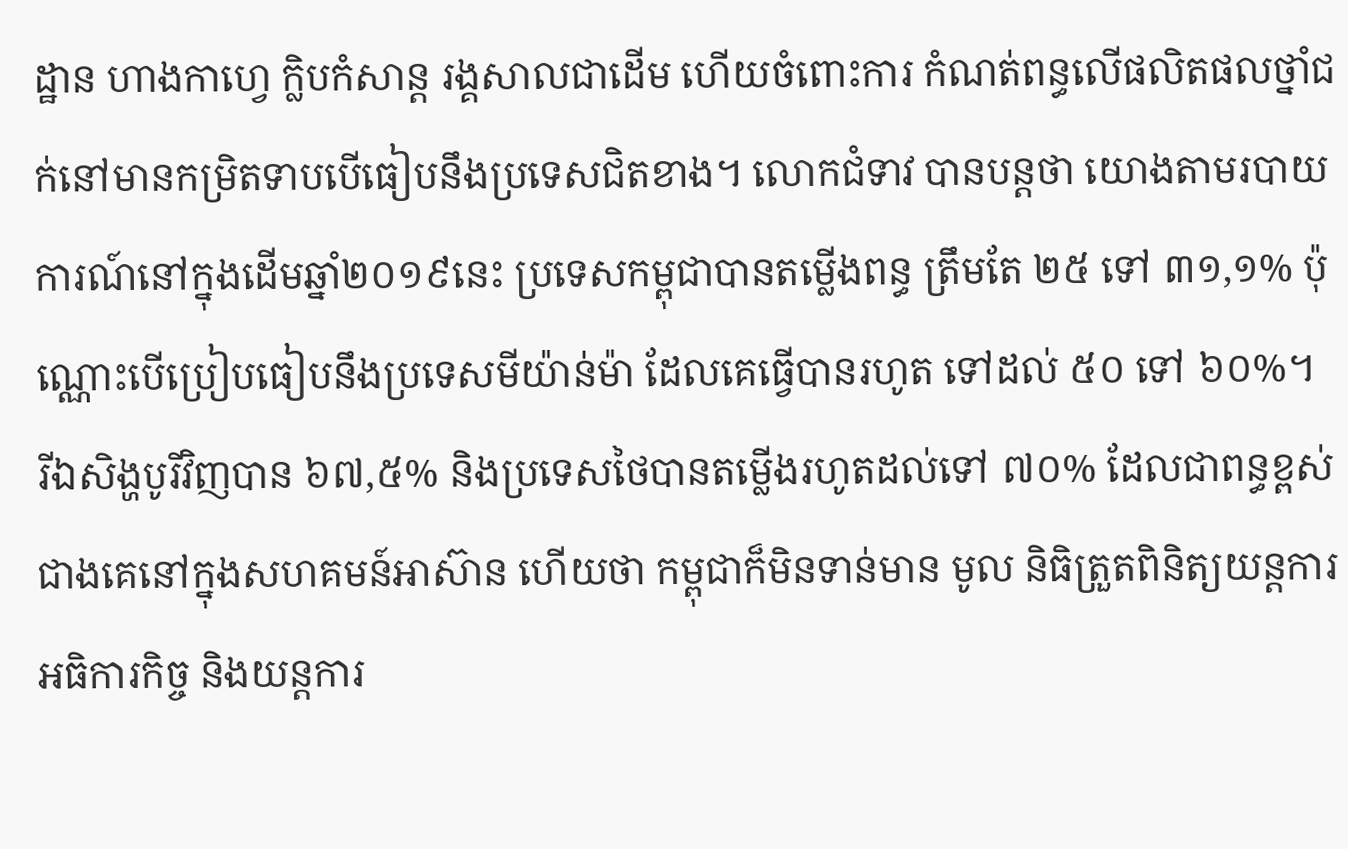ដ្ឋាន ហាងកាហ្វេ ក្លិបកំសាន្ត រង្គសាលជាដើម ហើយចំពោះការ កំណត់ពន្ធលើផលិតផលថ្នាំជក់នៅមានកម្រិតទាបបើធៀបនឹងប្រទេសជិតខាង។ លោកជំទាវ បានបន្តថា យោងតាមរបាយការណ៍នៅក្នុងដើមឆ្នាំ២០១៩នេះ ប្រទេសកម្ពុជាបានតម្លើងពន្ធ ត្រឹមតែ ២៥ ទៅ ៣១,១% ប៉ុណ្ណោះបើប្រៀបធៀបនឹងប្រទេសមីយ៉ាន់ម៉ា ដែលគេធ្វើបានរហូត ទៅដល់ ៥០ ទៅ ៦០%។
រីឯសិង្ហបូរីវិញបាន ៦៧,៥% និងប្រទេសថៃបានតម្លើងរហូតដល់ទៅ ៧០% ដែលជាពន្ធខ្ពស់ជាងគេនៅក្នុងសហគមន៍អាស៊ាន ហើយថា កម្ពុជាក៏មិនទាន់មាន មូល និធិត្រួតពិនិត្យយន្តការអធិការកិច្ច និងយន្តការ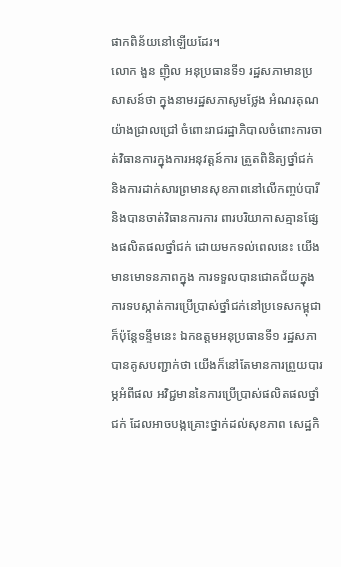ផាកពិន័យនៅឡើយដែរ។
លោក ងួន ញ៉ិល អនុប្រធានទី១ រដ្ឋសភាមានប្រសាសន៍ថា ក្នុងនាមរដ្ឋសភាសូមថ្លែង អំណរគុណយ៉ាងជ្រាលជ្រៅ ចំពោះរាជរដ្ឋាភិបាលចំពោះការចាត់វិធានការក្នុងការអនុវត្តន៍ការ ត្រួតពិនិត្យថ្នាំជក់ និងការដាក់សារព្រមានសុខភាពនៅលើកញ្ចប់បារី និងបានចាត់វិធានការការ ពារបរិយាកាសគ្មានផ្សែងផលិតផលថ្នាំជក់ ដោយមកទល់ពេលនេះ យើងមានមោទនភាពក្នុង ការទទួលបានជោគជ័យក្នុងការទបស្កាត់ការប្រើប្រាស់ថ្នាំជក់នៅប្រទេសកម្ពុជា ក៏ប៉ុន្តែទន្ទឹមនេះ ឯកឧត្តមអនុប្រធានទី១ រដ្ឋសភាបានគូសបញ្ជាក់ថា យើងក៏នៅតែមានការព្រួយបារម្ភអំពីផល អវិជ្ជមាននៃការប្រើប្រាស់ផលិតផលថ្នាំជក់ ដែលអាចបង្កគ្រោះថ្នាក់ដល់សុខភាព សេដ្ឋកិ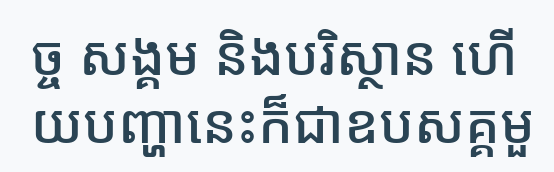ច្ច សង្គម និងបរិស្ថាន ហើយបញ្ហានេះក៏ជាឧបសគ្គមួ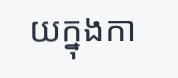យក្នុងកា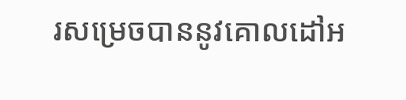រសម្រេចបាននូវគោលដៅអ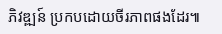ភិវឌ្ឍន៍ ប្រកបដោយចីរភាពផងដែរ៕